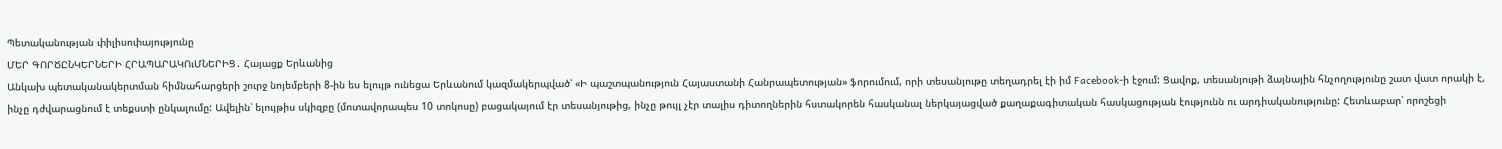Պետականության փիլիսոփայությունը
ՄԵՐ ԳՈՐԾԸՆԿԵՐՆԵՐԻ ՀՐԱՊԱՐԱԿՈւՄՆԵՐԻՑ․ Հայացք Երևանից
Անկախ պետականակերտման հիմնահարցերի շուրջ նոյեմբերի 8-ին ես ելույթ ունեցա Երևանում կազմակերպված՝ «Ի պաշտպանություն Հայաստանի Հանրապետության» ֆորումում, որի տեսանյութը տեղադրել էի իմ Facebook-ի էջում: Ցավոք, տեսանյութի ձայնային հնչողությունը շատ վատ որակի է, ինչը դժվարացնում է տեքստի ընկալումը: Ավելին՝ ելույթիս սկիզբը (մոտավորապես 10 տոկոսը) բացակայում էր տեսանյութից, ինչը թույլ չէր տալիս դիտողներին հստակորեն հասկանալ ներկայացված քաղաքագիտական հասկացության էությունն ու արդիականությունը: Հետևաբար՝ որոշեցի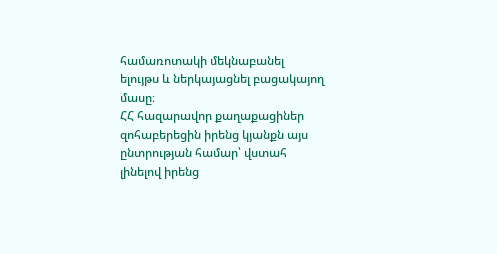համառոտակի մեկնաբանել ելույթս և ներկայացնել բացակայող մասը։
ՀՀ հազարավոր քաղաքացիներ զոհաբերեցին իրենց կյանքն այս ընտրության համար՝ վստահ լինելով իրենց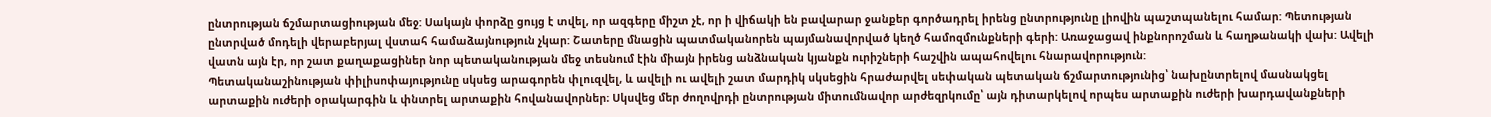ընտրության ճշմարտացիության մեջ: Սակայն փորձը ցույց է տվել, որ ազգերը միշտ չէ, որ ի վիճակի են բավարար ջանքեր գործադրել իրենց ընտրությունը լիովին պաշտպանելու համար: Պետության ընտրված մոդելի վերաբերյալ վստահ համաձայնություն չկար: Շատերը մնացին պատմականորեն պայմանավորված կեղծ համոզմունքների գերի: Առաջացավ ինքնորոշման և հաղթանակի վախ: Ավելի վատն այն էր, որ շատ քաղաքացիներ նոր պետականության մեջ տեսնում էին միայն իրենց անձնական կյանքն ուրիշների հաշվին ապահովելու հնարավորություն:
Պետականաշինության փիլիսոփայությունը սկսեց արագորեն փլուզվել, և ավելի ու ավելի շատ մարդիկ սկսեցին հրաժարվել սեփական պետական ճշմարտությունից՝ նախընտրելով մասնակցել արտաքին ուժերի օրակարգին և փնտրել արտաքին հովանավորներ։ Սկսվեց մեր ժողովրդի ընտրության միտումնավոր արժեզրկումը՝ այն դիտարկելով որպես արտաքին ուժերի խարդավանքների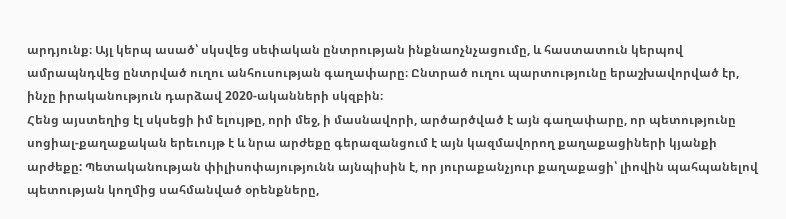արդյունք։ Այլ կերպ ասած՝ սկսվեց սեփական ընտրության ինքնաոչնչացումը, և հաստատուն կերպով ամրապնդվեց ընտրված ուղու անհուսության գաղափարը։ Ընտրած ուղու պարտությունը երաշխավորված էր, ինչը իրականություն դարձավ 2020-ականների սկզբին։
Հենց այստեղից էլ սկսեցի իմ ելույթը, որի մեջ, ի մասնավորի, արծարծված է այն գաղափարը, որ պետությունը սոցիալ-քաղաքական երեւույթ է և նրա արժեքը գերազանցում է այն կազմավորող քաղաքացիների կյանքի արժեքը: Պետականության փիլիսոփայությունն այնպիսին է, որ յուրաքանչյուր քաղաքացի՝ լիովին պահպանելով պետության կողմից սահմանված օրենքները,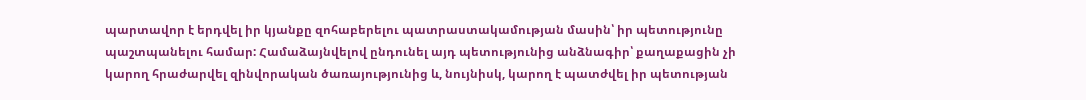պարտավոր է երդվել իր կյանքը զոհաբերելու պատրաստակամության մասին՝ իր պետությունը պաշտպանելու համար: Համաձայնվելով ընդունել այդ պետությունից անձնագիր՝ քաղաքացին չի կարող հրաժարվել զինվորական ծառայությունից և, նույնիսկ, կարող է պատժվել իր պետության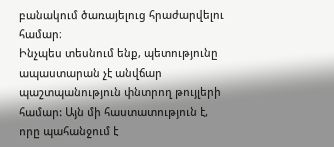բանակում ծառայելուց հրաժարվելու համար։
Ինչպես տեսնում ենք, պետությունը ապաստարան չէ անվճար պաշտպանություն փնտրող թույլերի համար: Այն մի հաստատություն է, որը պահանջում է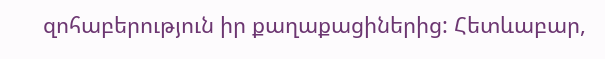զոհաբերություն իր քաղաքացիներից: Հետևաբար,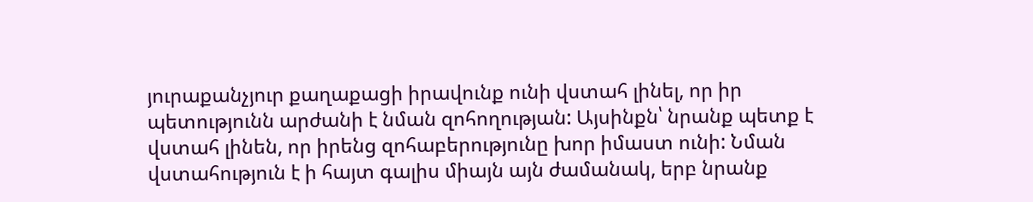յուրաքանչյուր քաղաքացի իրավունք ունի վստահ լինել, որ իր պետությունն արժանի է նման զոհողության: Այսինքն՝ նրանք պետք է վստահ լինեն, որ իրենց զոհաբերությունը խոր իմաստ ունի: Նման վստահություն է ի հայտ գալիս միայն այն ժամանակ, երբ նրանք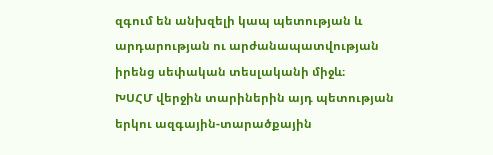զգում են անխզելի կապ պետության և արդարության ու արժանապատվության իրենց սեփական տեսլականի միջև։
ԽՍՀՄ վերջին տարիներին այդ պետության երկու ազգային-տարածքային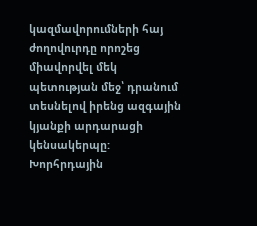կազմավորումների հայ ժողովուրդը որոշեց միավորվել մեկ պետության մեջ՝ դրանում տեսնելով իրենց ազգային կյանքի արդարացի կենսակերպը: Խորհրդային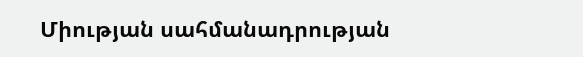Միության սահմանադրության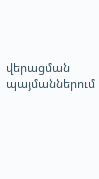վերացման պայմաններում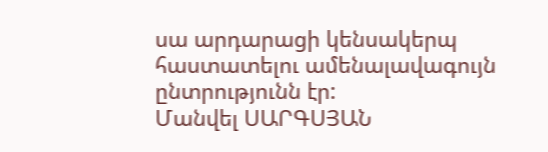սա արդարացի կենսակերպ հաստատելու ամենալավագույն ընտրությունն էր:
Մանվել ՍԱՐԳՍՅԱՆ